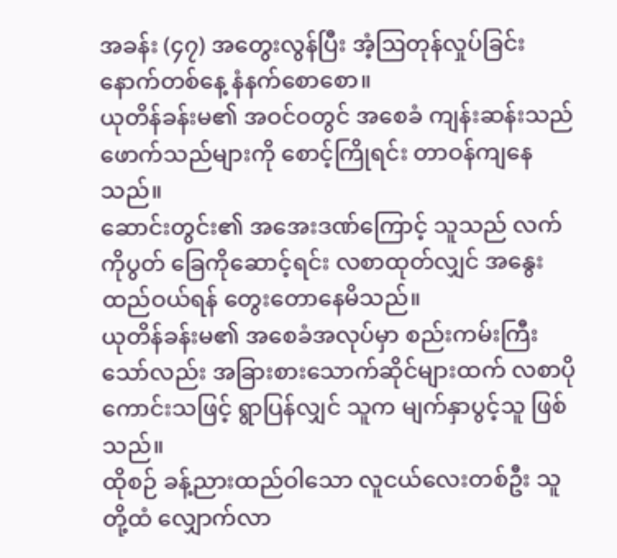အခန်း (၄၇) အတွေးလွန်ပြီး အံ့ဩတုန်လှုပ်ခြင်း
နောက်တစ်နေ့ နံနက်စောစော။
ယုတိန်ခန်းမ၏ အဝင်ဝတွင် အစေခံ ကျန်းဆန်းသည် ဖောက်သည်များကို စောင့်ကြိုရင်း တာဝန်ကျနေသည်။
ဆောင်းတွင်း၏ အအေးဒဏ်ကြောင့် သူသည် လက်ကိုပွတ် ခြေကိုဆောင့်ရင်း လစာထုတ်လျှင် အနွေးထည်ဝယ်ရန် တွေးတောနေမိသည်။
ယုတိန်ခန်းမ၏ အစေခံအလုပ်မှာ စည်းကမ်းကြီးသော်လည်း အခြားစားသောက်ဆိုင်များထက် လစာပိုကောင်းသဖြင့် ရွာပြန်လျှင် သူက မျက်နှာပွင့်သူ ဖြစ်သည်။
ထိုစဉ် ခန့်ညားထည်ဝါသော လူငယ်လေးတစ်ဦး သူတို့ထံ လျှောက်လာ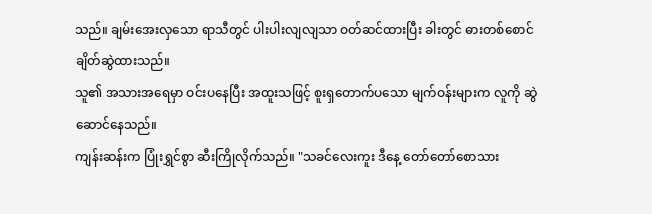သည်။ ချမ်းအေးလှသော ရာသီတွင် ပါးပါးလျလျသာ ဝတ်ဆင်ထားပြီး ခါးတွင် ဓားတစ်စောင် ချိတ်ဆွဲထားသည်။
သူ၏ အသားအရေမှာ ဝင်းပနေပြီး အထူးသဖြင့် စူးရှတောက်ပသော မျက်ဝန်းများက လူကို ဆွဲဆောင်နေသည်။
ကျန်းဆန်းက ပြုံးရွှင်စွာ ဆီးကြိုလိုက်သည်။ "သခင်လေးကူး ဒီနေ့ တော်တော်စောသား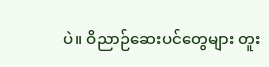ပဲ။ ဝိညာဉ်ဆေးပင်တွေများ တူး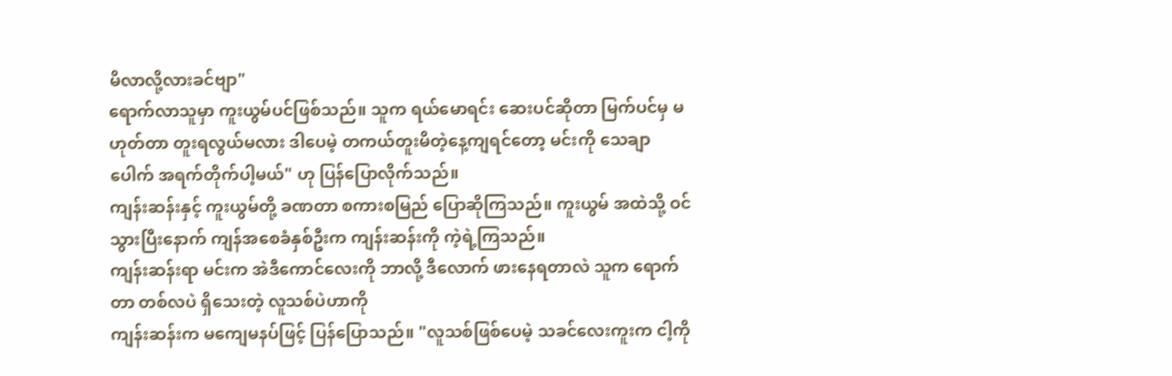မိလာလို့လားခင်ဗျာ"
ရောက်လာသူမှာ ကူးယွမ်ပင်ဖြစ်သည်။ သူက ရယ်မောရင်း ဆေးပင်ဆိုတာ မြက်ပင်မှ မဟုတ်တာ တူးရလွယ်မလား ဒါပေမဲ့ တကယ်တူးမိတဲ့နေ့ကျရင်တော့ မင်းကို သေချာပေါက် အရက်တိုက်ပါ့မယ်" ဟု ပြန်ပြောလိုက်သည်။
ကျန်းဆန်းနှင့် ကူးယွမ်တို့ ခဏတာ စကားစမြည် ပြောဆိုကြသည်။ ကူးယွမ် အထဲသို့ ဝင်သွားပြီးနောက် ကျန်အစေခံနှစ်ဦးက ကျန်းဆန်းကို ကဲ့ရဲ့ကြသည်။
ကျန်းဆန်းရာ မင်းက အဲဒီကောင်လေးကို ဘာလို့ ဒီလောက် ဖားနေရတာလဲ သူက ရောက်တာ တစ်လပဲ ရှိသေးတဲ့ လူသစ်ပဲဟာကို
ကျန်းဆန်းက မကျေမနပ်ဖြင့် ပြန်ပြောသည်။ "လူသစ်ဖြစ်ပေမဲ့ သခင်လေးကူးက ငါ့ကို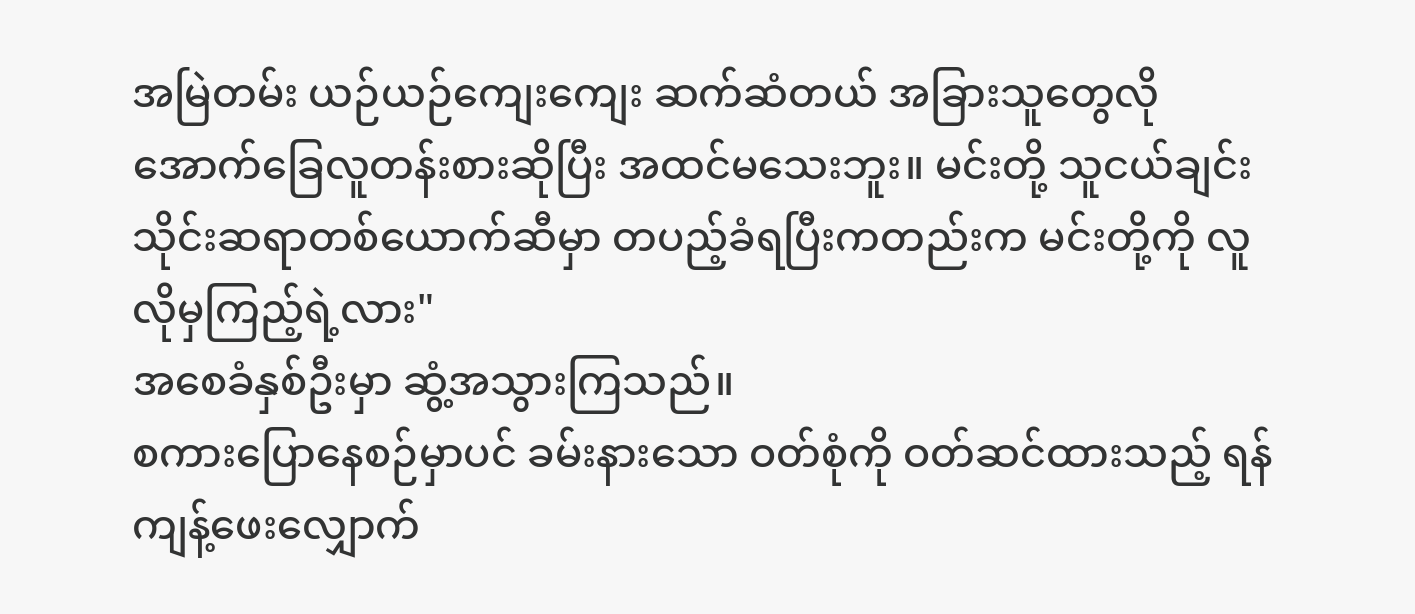အမြဲတမ်း ယဉ်ယဉ်ကျေးကျေး ဆက်ဆံတယ် အခြားသူတွေလို အောက်ခြေလူတန်းစားဆိုပြီး အထင်မသေးဘူး။ မင်းတို့ သူငယ်ချင်း သိုင်းဆရာတစ်ယောက်ဆီမှာ တပည့်ခံရပြီးကတည်းက မင်းတို့ကို လူလိုမှကြည့်ရဲ့လား"
အစေခံနှစ်ဦးမှာ ဆွံ့အသွားကြသည်။
စကားပြောနေစဉ်မှာပင် ခမ်းနားသော ဝတ်စုံကို ဝတ်ဆင်ထားသည့် ရန်ကျန့်ဖေးလျှောက်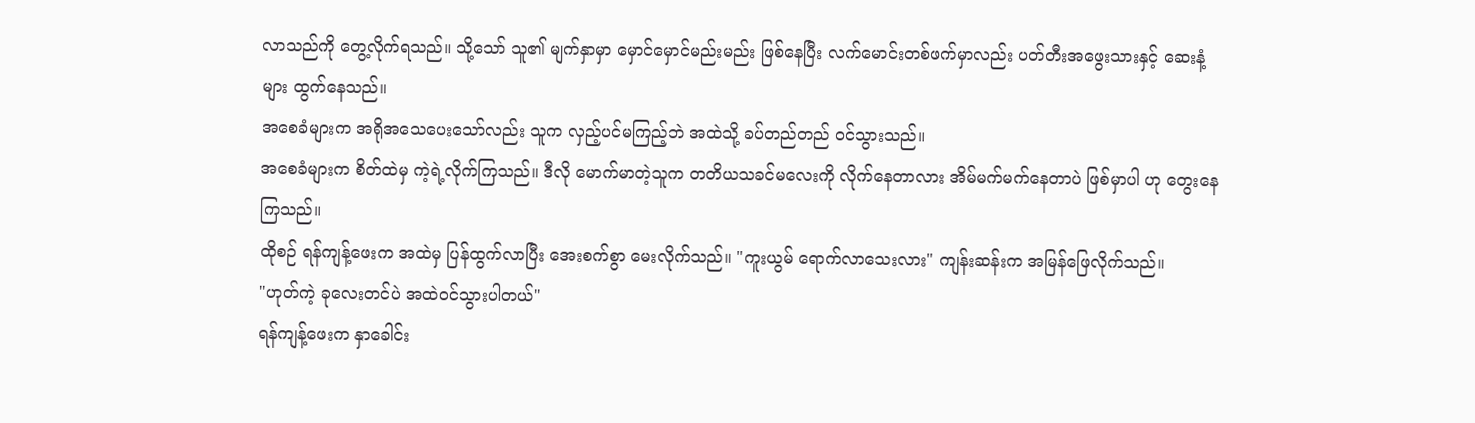လာသည်ကို တွေ့လိုက်ရသည်။ သို့သော် သူ၏ မျက်နှာမှာ မှောင်မှောင်မည်းမည်း ဖြစ်နေပြီး လက်မောင်းတစ်ဖက်မှာလည်း ပတ်တီးအဖွေးသားနှင့် ဆေးနံ့များ ထွက်နေသည်။
အစေခံများက အရိုအသေပေးသော်လည်း သူက လှည့်ပင်မကြည့်ဘဲ အထဲသို့ ခပ်တည်တည် ဝင်သွားသည်။
အစေခံများက စိတ်ထဲမှ ကဲ့ရဲ့လိုက်ကြသည်။ ဒီလို မောက်မာတဲ့သူက တတိယသခင်မလေးကို လိုက်နေတာလား အိမ်မက်မက်နေတာပဲ ဖြစ်မှာပါ ဟု တွေးနေကြသည်။
ထိုစဉ် ရန်ကျန့်ဖေးက အထဲမှ ပြန်ထွက်လာပြီး အေးစက်စွာ မေးလိုက်သည်။ "ကူးယွမ် ရောက်လာသေးလား" ကျန်းဆန်းက အမြန်ဖြေလိုက်သည်။
"ဟုတ်ကဲ့ ခုလေးတင်ပဲ အထဲဝင်သွားပါတယ်"
ရန်ကျန့်ဖေးက နှာခေါင်း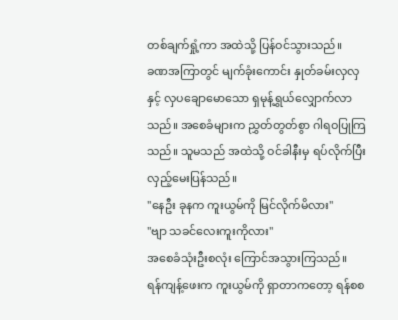တစ်ချက်ရှုံ့ကာ အထဲသို့ ပြန်ဝင်သွားသည်။
ခဏအကြာတွင် မျက်ခုံးကောင်း နှုတ်ခမ်းလှလှနှင့် လှပချောမောသော ရှမုန့်ရွှယ်လျှောက်လာသည်။ အစေခံများက ညွှတ်တွတ်စွာ ဂါရဝပြုကြသည်။ သူမသည် အထဲသို့ ဝင်ခါနီးမှ ရပ်လိုက်ပြီး လှည့်မေးပြန်သည်။
"နေဦး ခုနက ကူးယွမ်ကို မြင်လိုက်မိလား"
"ဗျာ သခင်လေးကူးကိုလား"
အစေခံသုံးဦးစလုံး ကြောင်အသွားကြသည်။
ရန်ကျန့်ဖေးက ကူးယွမ်ကို ရှာတာကတော့ ရန်စစ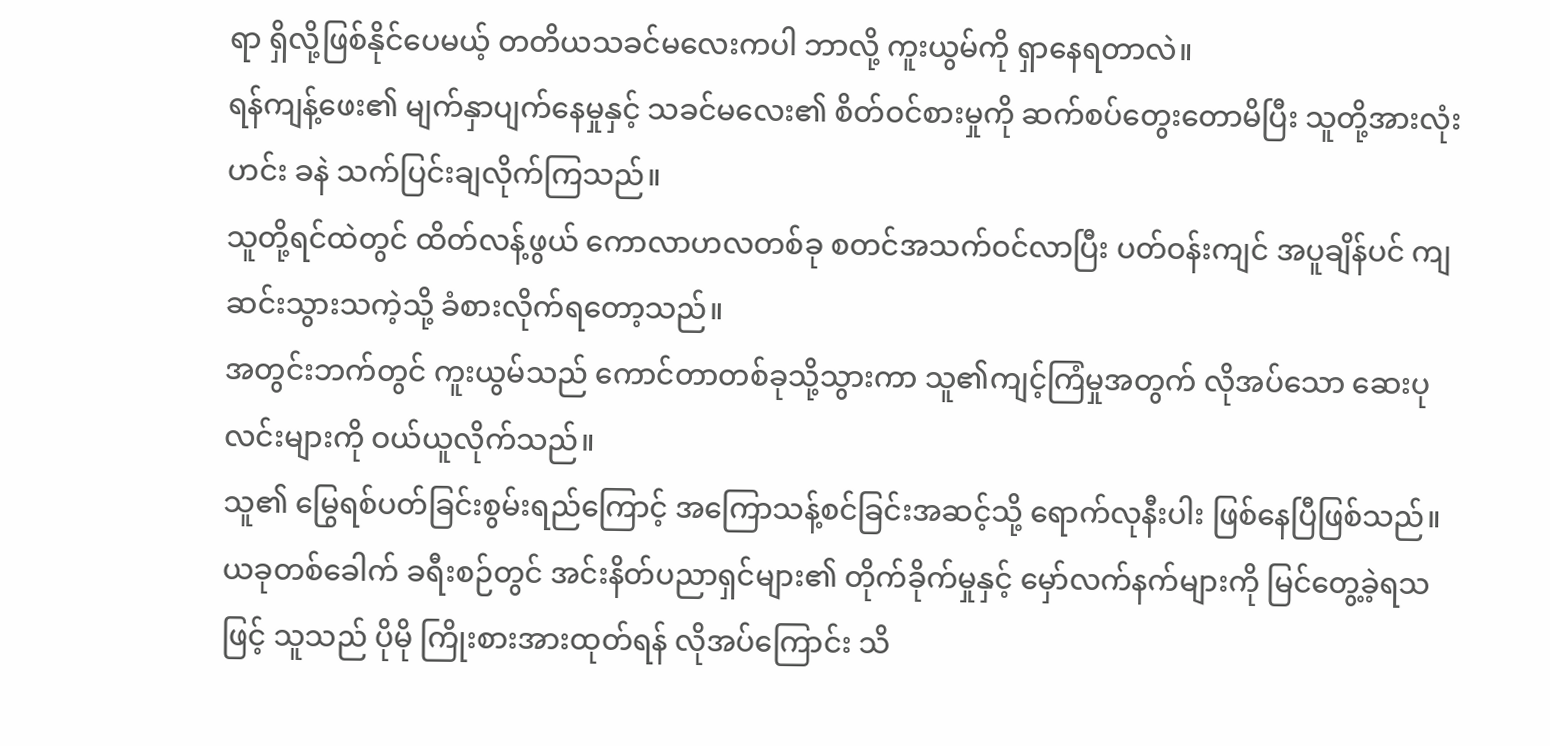ရာ ရှိလို့ဖြစ်နိုင်ပေမယ့် တတိယသခင်မလေးကပါ ဘာလို့ ကူးယွမ်ကို ရှာနေရတာလဲ။
ရန်ကျန့်ဖေး၏ မျက်နှာပျက်နေမှုနှင့် သခင်မလေး၏ စိတ်ဝင်စားမှုကို ဆက်စပ်တွေးတောမိပြီး သူတို့အားလုံး ဟင်း ခနဲ သက်ပြင်းချလိုက်ကြသည်။
သူတို့ရင်ထဲတွင် ထိတ်လန့်ဖွယ် ကောလာဟလတစ်ခု စတင်အသက်ဝင်လာပြီး ပတ်ဝန်းကျင် အပူချိန်ပင် ကျဆင်းသွားသကဲ့သို့ ခံစားလိုက်ရတော့သည်။
အတွင်းဘက်တွင် ကူးယွမ်သည် ကောင်တာတစ်ခုသို့သွားကာ သူ၏ကျင့်ကြံမှုအတွက် လိုအပ်သော ဆေးပုလင်းများကို ဝယ်ယူလိုက်သည်။
သူ၏ မြွေရစ်ပတ်ခြင်းစွမ်းရည်ကြောင့် အကြောသန့်စင်ခြင်းအဆင့်သို့ ရောက်လုနီးပါး ဖြစ်နေပြီဖြစ်သည်။
ယခုတစ်ခေါက် ခရီးစဉ်တွင် အင်းနိတ်ပညာရှင်များ၏ တိုက်ခိုက်မှုနှင့် မှော်လက်နက်များကို မြင်တွေ့ခဲ့ရသဖြင့် သူသည် ပိုမို ကြိုးစားအားထုတ်ရန် လိုအပ်ကြောင်း သိ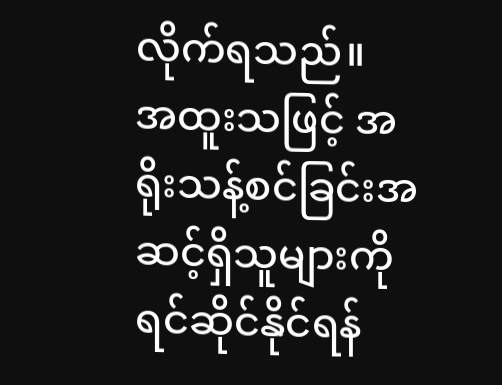လိုက်ရသည်။
အထူးသဖြင့် အရိုးသန့်စင်ခြင်းအဆင့်ရှိသူများကို ရင်ဆိုင်နိုင်ရန်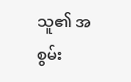သူ၏ အစွမ်း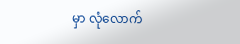မှာ လုံလောက်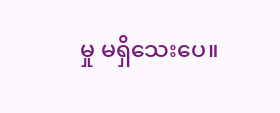မှု မရှိသေးပေ။